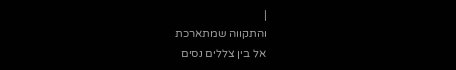|
והתקווה שמתארכת
אל בין צללים נסים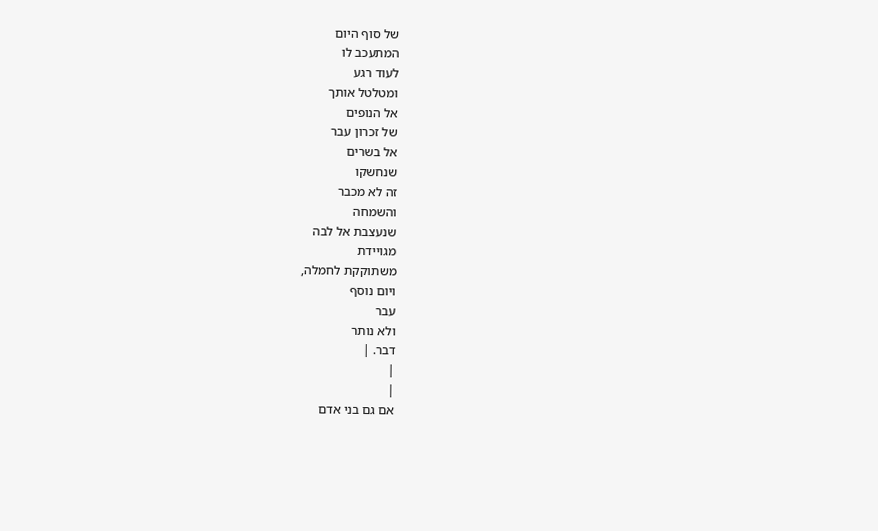של סוף היום
המתעכב לו
לעוד רגע
ומטלטל אותך
אל הנופים
של זכרון עבר
אל בשרים
שנחשקו
זה לא מכבר
והשמחה
שנעצבת אל לבה
מגויידת
משתוקקת לחמלה,
ויום נוסף
עבר
ולא נותר
דבר. |
|
|
אם גם בני אדם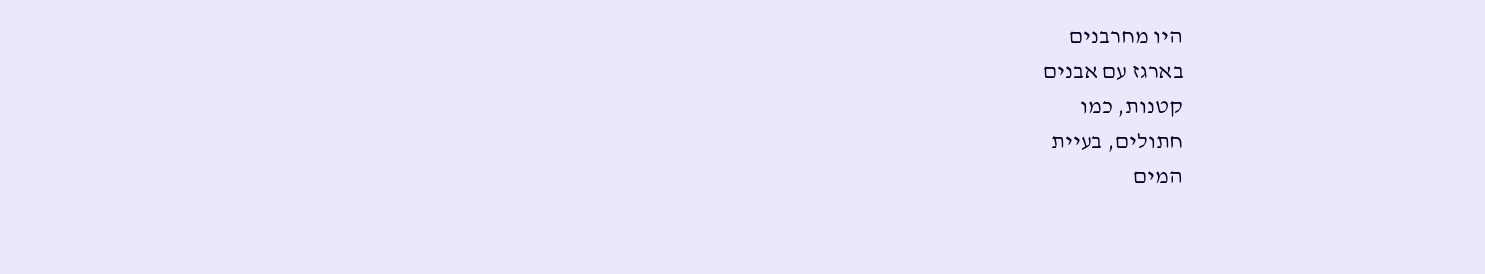היו מחרבנים
בארגז עם אבנים
קטנות, כמו
חתולים, בעיית
המים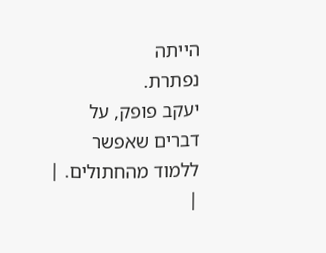הייתה
נפתרת.
יעקב פופק, על
דברים שאפשר
ללמוד מהחתולים. |
|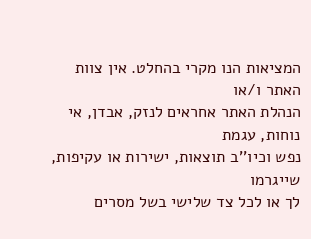המציאות הנו מקרי בהחלט. אין צוות האתר ו/או
הנהלת האתר אחראים לנזק, אבדן, אי נוחות, עגמת
נפש וכיו''ב תוצאות, ישירות או עקיפות, שייגרמו
לך או לכל צד שלישי בשל מסרים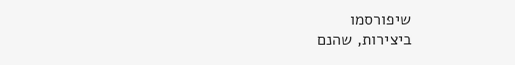שיפורסמו
ביצירות, שהנם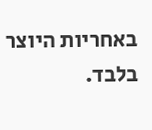באחריות היוצר בלבד.